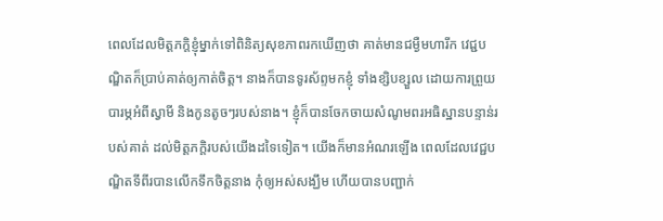ពេលដែលមិត្តភក្តិខ្ញុំម្នាក់ទៅពិនិត្យសុខភាពរកឃើញថា គាត់មានជម្ងឺមហារីក វេជ្ជបណ្ឌិតក៏ប្រាប់គាត់ឲ្យកាត់ចិត្ត។ នាងក៏បានទូរស័ព្ទមកខ្ញុំ ទាំងខ្សិបខ្សួល ដោយការព្រួយបារម្ភអំពីស្វាមី និងកូនតូចៗរបស់នាង។ ខ្ញុំក៏បានចែកចាយសំណូមពរអធិស្ឋានបន្ទាន់របស់គាត់ ដល់មិត្តភក្តិរបស់យើងដទៃទៀត។ យើងក៏មានអំណរឡើង ពេលដែលវេជ្ជបណ្ឌិតទីពីរបានលើកទឹកចិត្តនាង កុំឲ្យអស់សង្ឃឹម ហើយបានបញ្ជាក់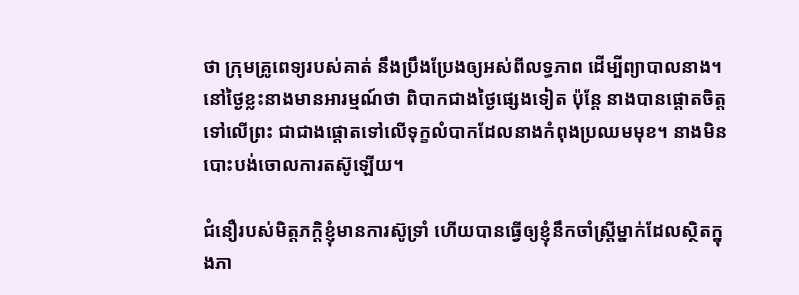ថា ក្រុមគ្រូពេទ្យរបស់គាត់ នឹងប្រឹងប្រែងឲ្យអស់ពីលទ្ធភាព ដើម្បីព្យាបាលនាង។ នៅថ្ងៃខ្លះនាងមានអារម្មណ៍ថា ពិបាកជាងថ្ងៃផ្សេងទៀត ប៉ុន្តែ នាងបានផ្តោតចិត្តទៅលើព្រះ ជាជាងផ្តោតទៅលើទុក្ខលំបាកដែលនាងកំពុងប្រឈមមុខ។ នាងមិនបោះបង់ចោលការតស៊ូឡើយ។

ជំនឿរបស់មិត្តភក្តិខ្ញុំមានការស៊ូទ្រាំ ហើយបានធ្វើឲ្យខ្ញុំនឹកចាំស្រ្តីម្នាក់ដែលស្ថិតក្នុងភា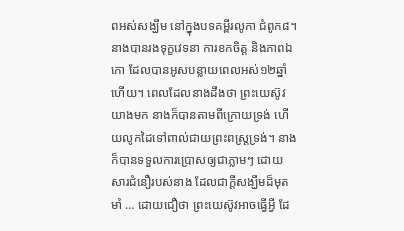ពអស់សង្ឃឹម នៅក្នុងបទគម្ពីរលូកា ជំពូក៨។ នាងបានរងទុក្ខវេទនា ការខកចិត្ត និងភាពឯកោ ដែលបានអូសបន្លាយពេលអស់១២ឆ្នាំហើយ។ ពេលដែលនាងដឹងថា ព្រះយេស៊ូវយាងមក នាងក៏បានតាមពីក្រោយទ្រង់ ហើយលូកដៃទៅពាល់ជាយព្រះពស្ត្រទ្រង់។ នាងក៏បានទទួលការប្រោសឲ្យជាភ្លាមៗ ដោយសារជំនឿរបស់នាង ដែលជាក្តីសង្ឃឹមដ៏មុតមាំ … ដោយជឿថា ព្រះយេស៊ូវអាចធ្វើអ្វី ដែ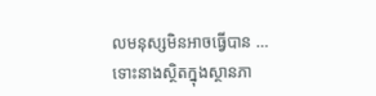លមនុស្សមិនអាចធ្វើបាន … ទោះនាងស្ថិតក្នុងស្ថានភា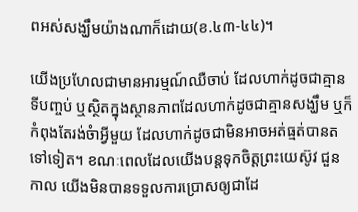ពអស់សង្ឃឹមយ៉ាងណាក៏ដោយ(ខ.៤៣-៤៤)។

យើងប្រហែលជាមានអារម្មណ៍ឈឺចាប់ ដែលហាក់ដូចជាគ្មានទីបញ្ចប់ ឬស្ថិតក្នុងស្ថានភាពដែលហាក់ដូចជាគ្មានសង្ឃឹម ឬក៏កំពុងតែរង់ចំាអ្វីមួយ ដែលហាក់ដូចជាមិនអាចអត់ធ្មត់បានតទៅទៀត។ ខណៈពេលដែលយើងបន្តទុកចិត្តព្រះយេស៊ូវ ជួនកាល យើងមិនបានទទួលការប្រោសឲ្យជាដែ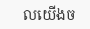លយើងច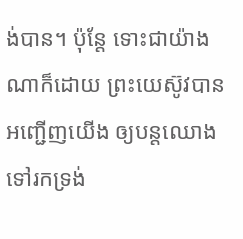ង់បាន។ ប៉ុន្តែ ទោះជាយ៉ាងណាក៏ដោយ ព្រះយេស៊ូវបានអញ្ជើញយើង ឲ្យបន្តឈោងទៅរកទ្រង់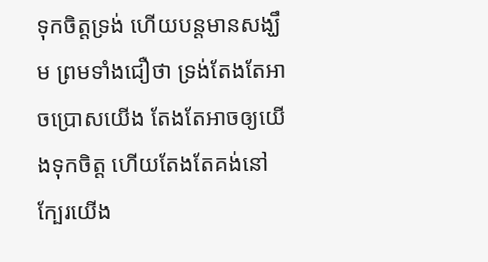ទុកចិត្តទ្រង់ ហើយបន្តមានសង្ឃឹម ព្រមទាំងជឿថា ទ្រង់តែងតែអាចប្រោសយើង តែងតែអាចឲ្យយើងទុកចិត្ត ហើយតែងតែគង់នៅក្បែរយើង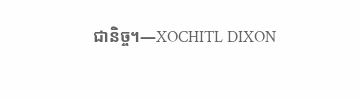ជានិច្ច។—XOCHITL DIXON